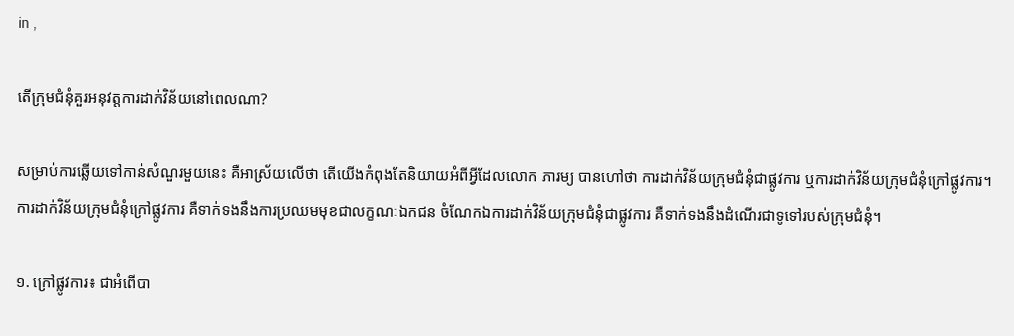in ,

តើក្រុមជំនុំគួរអនុវត្តការដាក់វិន័យនៅពេលណា?

សម្រាប់ការឆ្លើយទៅកាន់សំណួរមួយនេះ គឺអាស្រ័យលើថា តើយើងកំពុងតែនិយាយអំពីអ្វីដែលលោក ភារម្យ បានហៅថា ការដាក់វិន័យក្រុមជំនុំជាផ្លូវការ ឬការដាក់វិន័យក្រុមជំនុំក្រៅផ្លូវការ។ ការដាក់វិន័យក្រុមជំនុំក្រៅផ្លូវការ គឺទាក់ទងនឹងការប្រឈមមុខជាលក្ខណៈឯកជន ចំណែកឯការដាក់វិន័យក្រុមជំនុំជាផ្លូវការ គឺទាក់ទងនឹងដំណើរជាទូទៅរបស់ក្រុមជំនុំ។

១. ក្រៅផ្លូវការ៖ ជាអំពើបា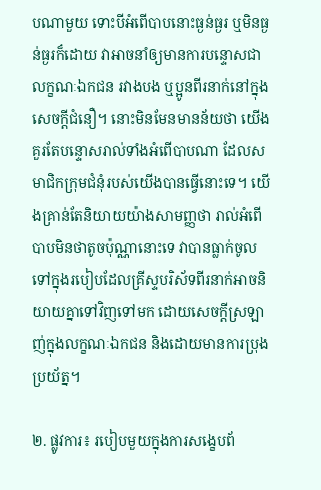បណាមួយ ទោះបីអំពើបាបនោះធ្ងន់ធ្ងរ ឬមិនធ្ងន់ធ្ងរក៏ដោយ វាអាចនាំឲ្យមានការបន្ទោសជាលក្ខណៈឯកជន រវាងបង ឬប្អូនពីរនាក់នៅក្នុងសេចក្តីជំនឿ។ នោះមិនមែនមានន័យថា យើងគួរតែបន្ទោសរាល់ទាំងអំពើបាបណា ដែលសមាជិកក្រុមជំនុំរបស់យើងបានធ្វើនោះទេ។ យើងគ្រាន់តែនិយាយយ៉ាងសាមញ្ញថា រាល់អំពើបាបមិនថាតូចប៉ុណ្ណានោះទេ វាបានធ្លាក់ចូលទៅក្នុងរបៀបដែលគ្រីស្ទបរិស័ទពីរនាក់អាចនិយាយគ្នាទៅវិញទៅមក ដោយសេចក្តីស្រឡាញ់ក្នុងលក្ខណៈឯកជន និងដោយមានការប្រុងប្រយ័ត្ន។

២. ផ្លូវការ៖ របៀបមួយក្នុងការសង្ខេបព័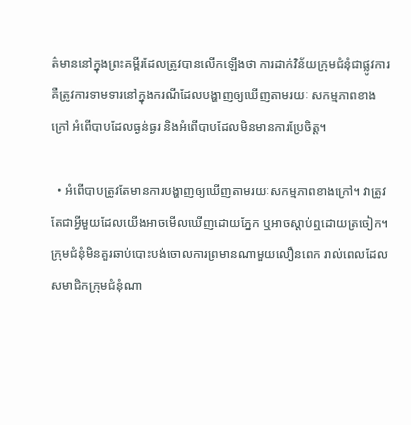ត៌មាននៅក្នុងព្រះគម្ពីរដែលត្រូវបានលើកឡើងថា ការដាក់វិន័យក្រុមជំនុំជាផ្លូវការ គឺត្រូវការទាមទារនៅក្នុងករណីដែលបង្ហាញឲ្យឃើញតាមរយៈ សកម្មភាពខាងក្រៅ អំពើបាបដែលធ្ងន់ធ្ងរ និងអំពើបាបដែលមិនមានការប្រែចិត្ត។

  • អំពើបាបត្រូវតែមានការបង្ហាញឲ្យឃើញតាមរយៈសកម្មភាពខាងក្រៅ។ វាត្រូវតែជាអ្វីមួយដែលយើងអាចមើលឃើញដោយភ្នែក ឬអាចស្តាប់ឮដោយត្រចៀក។ ក្រុមជំនុំមិនគួរឆាប់បោះបង់ចោលការព្រមានណាមួយលឿនពេក រាល់ពេលដែលសមាជិកក្រុមជំនុំណា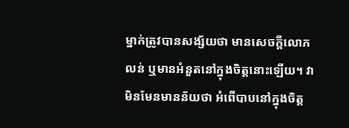ម្នាក់ត្រូវបានសង្ស័យថា មានសេចក្តីលោភលន់ ឬមានអំនួតនៅក្នុងចិត្តនោះឡើយ។ វាមិនមែនមានន័យថា អំពើបាបនៅក្នុងចិត្ត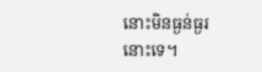នោះមិនធ្ងន់ធ្ងរនោះទេ។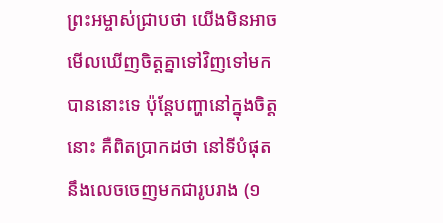ព្រះអម្ចាស់ជ្រាបថា យើងមិនអាចមើលឃើញចិត្តគ្នាទៅវិញទៅមកបាននោះទេ ប៉ុន្តែបញ្ហានៅក្នុងចិត្តនោះ គឺពិតប្រាកដថា នៅទីបំផុតនឹងលេចចេញមកជារូបរាង (១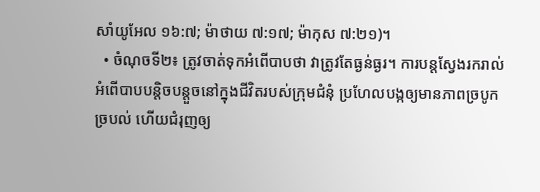សាំយូអែល ១៦:៧; ម៉ាថាយ ៧:១៧; ម៉ាកុស ៧:២១)។
  • ចំណុចទី២៖ ត្រូវចាត់ទុកអំពើបាបថា វាត្រូវតែធ្ងន់ធ្ងរ។ ការបន្តស្វែងរករាល់អំពើបាបបន្តិចបន្តួចនៅក្នុងជីវិតរបស់ក្រុមជំនុំ ប្រហែលបង្កឲ្យមានភាពច្របូកច្របល់ ហើយជំរុញឲ្យ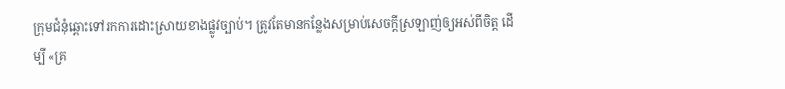ក្រុមជំនុំឆ្ពោះទៅរកការដោះស្រាយខាងផ្លូវច្បាប់។ ត្រូវតែមានកន្លែងសម្រាប់សេចក្តីស្រឡាញ់ឲ្យអស់ពីចិត្ត ដើម្បី «គ្រ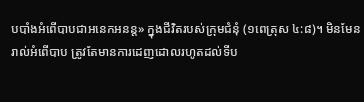បបាំងអំពើបាបជាអនេកអនន្ត» ក្នុងជីវិតរបស់ក្រុមជំនុំ (១ពេត្រុស ៤:៨)។ មិនមែនរាល់អំពើបាប ត្រូវតែមានការដេញដោលរហូតដល់ទីប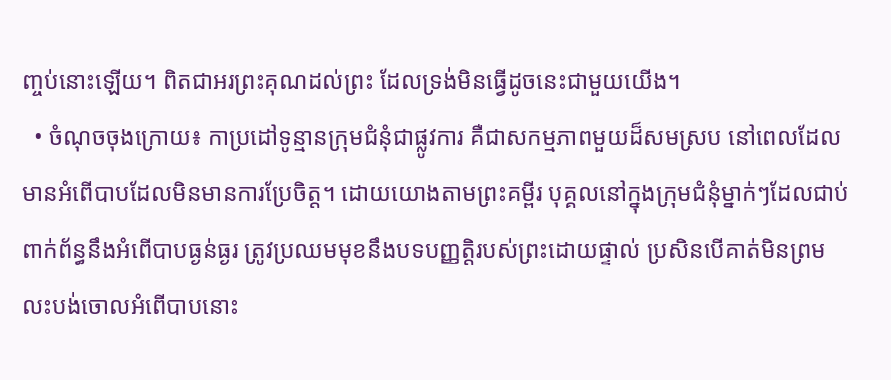ញ្ចប់នោះឡើយ។ ពិតជាអរព្រះគុណដល់ព្រះ ដែលទ្រង់មិនធ្វើដូចនេះជាមួយយើង។
  • ចំណុចចុងក្រោយ៖ កាប្រដៅទូន្មានក្រុមជំនុំជាផ្លូវការ គឺជាសកម្មភាពមួយដ៏សមស្រប នៅពេលដែលមានអំពើបាបដែលមិនមានការប្រែចិត្ត។ ដោយយោងតាមព្រះគម្ពីរ បុគ្គលនៅក្នុងក្រុមជំនុំម្នាក់ៗដែលជាប់ពាក់ព័ន្ធនឹងអំពើបាបធ្ងន់ធ្ងរ ត្រូវប្រឈមមុខនឹងបទបញ្ញត្តិរបស់ព្រះដោយផ្ទាល់ ប្រសិនបើគាត់មិនព្រមលះបង់ចោលអំពើបាបនោះ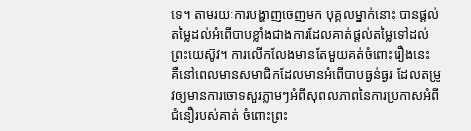ទេ។ តាមរយៈការបង្ហាញចេញមក បុគ្គលម្នាក់នោះ បានផ្តល់តម្លៃដល់អំពើបាបខ្លាំងជាងការដែលគាត់ផ្តល់តម្លៃទៅដល់ព្រះយេស៊ូវ។ ការលើកលែងមានតែមួយគត់ចំពោះរឿងនេះ គឺនៅពេលមានសមាជិកដែលមានអំពើបាបធ្ងន់ធ្ងរ ដែលតម្រូវឲ្យមានការចោទសួរភ្លាមៗអំពីសុពលភាពនៃការប្រកាសអំពីជំនឿរបស់គាត់ ចំពោះព្រះ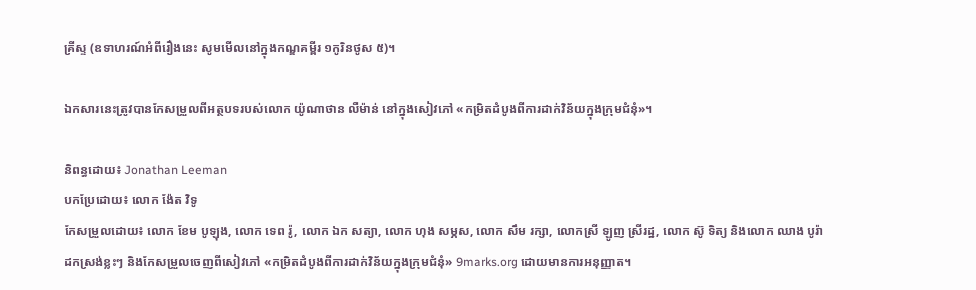គ្រីស្ទ (ឧទាហរណ៍អំពីរឿងនេះ សូមមើលនៅក្នុងកណ្ឌគម្ពីរ ១កូរិនថូស ៥)។

ឯកសារនេះត្រូវបានកែសម្រួលពីអត្ថបទរបស់លោក យ៉ូណាថាន លឺម៉ាន់ នៅក្នុងសៀវភៅ «កម្រិតដំបូងពីការដាក់វិន័យក្នុងក្រុមជំនុំ»។

និពន្ធដោយ៖ Jonathan Leeman
បកប្រែដោយ៖ លោក ង៉ែត វិទូ
កែសម្រួលដោយ៖ លោក ខែម បូឡុង, លោក ទេព រ៉ូ, លោក ឯក សត្យា, លោក ហុង សម្ភស, លោក សឹម រក្សា, លោកស្រី ឡូញ ស្រីរដ្ឋ, លោក ស៊ូ ទិត្យ និងលោក ឈាង បូរ៉ា
ដកស្រង់ខ្លះៗ និងកែសម្រួលចេញពីសៀវភៅ «កម្រិតដំបូងពីការដាក់វិន័យក្នុងក្រុមជំនុំ» 9marks.org ដោយមានការអនុញ្ញាត។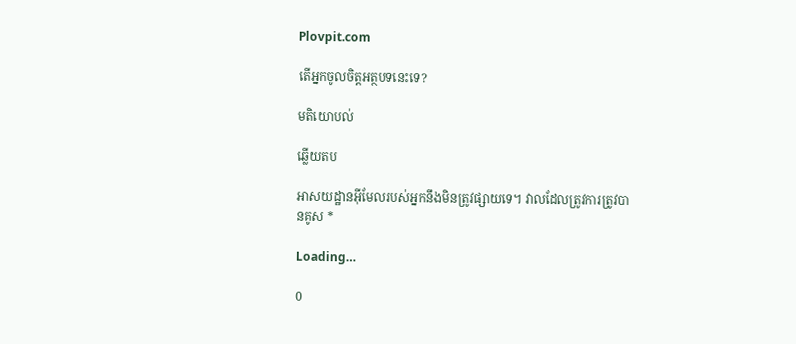Plovpit.com

តើអ្នកចូលចិត្តអត្ថបទនេះទេ?

មតិយោបល់

ឆ្លើយតប

អាសយដ្ឋានអ៊ីមែលរបស់អ្នកនឹងមិនត្រូវផ្សាយទេ។ វាលដែលត្រូវការត្រូវបានគូស *

Loading…

0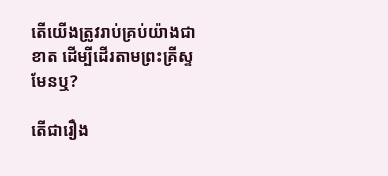តើយើងត្រូវរាប់គ្រប់យ៉ាងជាខាត ដើម្បីដើរតាមព្រះគ្រីស្ទមែនឬ?

តើជារឿង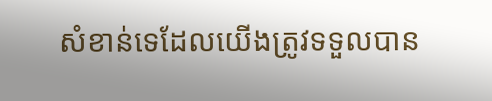សំខាន់ទេដែលយើងត្រូវទទួលបាន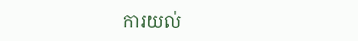ការយល់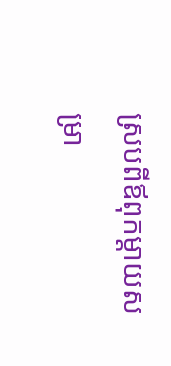ស្របពីឪពុកម្ដាយសម្រា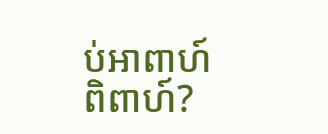ប់អាពាហ៍ពិពាហ៍?